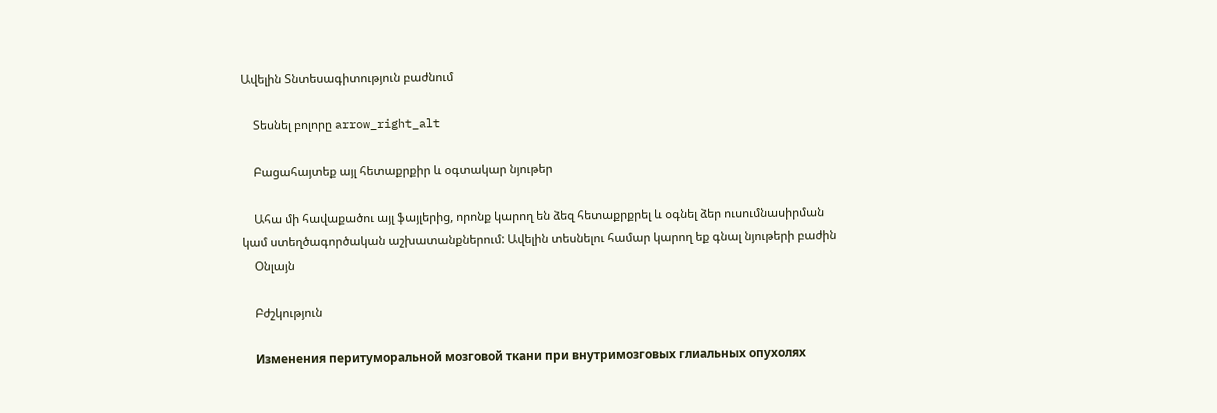Ավելին Տնտեսագիտություն բաժնում

    Տեսնել բոլորը arrow_right_alt

    Բացահայտեք այլ հետաքրքիր և օգտակար նյութեր

    Ահա մի հավաքածու այլ ֆայլերից, որոնք կարող են ձեզ հետաքրքրել և օգնել ձեր ուսումնասիրման կամ ստեղծագործական աշխատանքներում: Ավելին տեսնելու համար կարող եք գնալ նյութերի բաժին
    Օնլայն

    Բժշկություն

    Изменения перитуморальной мозговой ткани при внутримозговых глиальных опухолях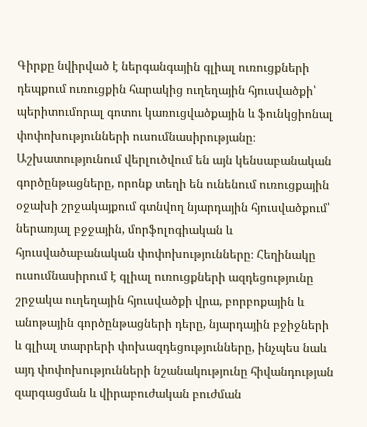Գիրքը նվիրված է ներգանգային գլիալ ուռուցքների դեպքում ուռուցքին հարակից ուղեղային հյուսվածքի՝ պերիտումորալ գոտու կառուցվածքային և ֆունկցիոնալ փոփոխությունների ուսումնասիրությանը։ Աշխատությունում վերլուծվում են այն կենսաբանական գործընթացները, որոնք տեղի են ունենում ուռուցքային օջախի շրջակայքում գտնվող նյարդային հյուսվածքում՝ ներառյալ բջջային, մորֆոլոգիական և հյուսվածաբանական փոփոխությունները։ Հեղինակը ուսումնասիրում է գլիալ ուռուցքների ազդեցությունը շրջակա ուղեղային հյուսվածքի վրա, բորբոքային և անոթային գործընթացների դերը, նյարդային բջիջների և գլիալ տարրերի փոխազդեցությունները, ինչպես նաև այդ փոփոխությունների նշանակությունը հիվանդության զարգացման և վիրաբուժական բուժման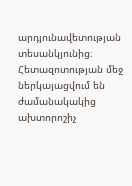արդյունավետության տեսանկյունից։ Հետազոտության մեջ ներկայացվում են ժամանակակից ախտորոշիչ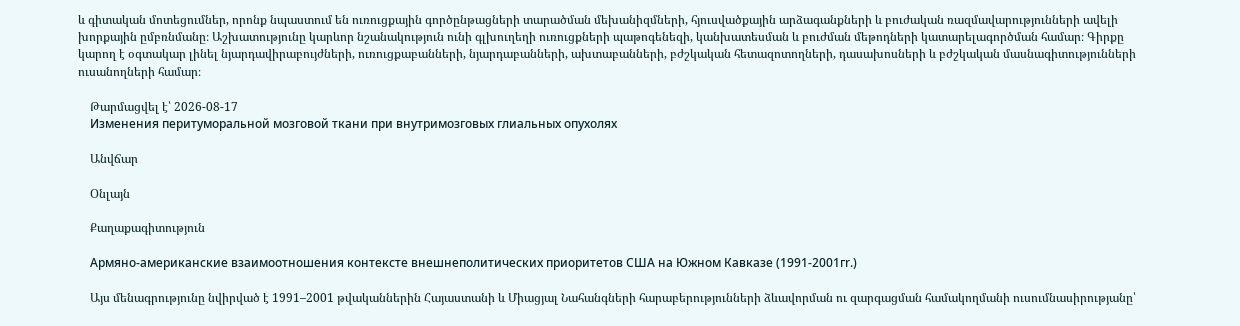և գիտական մոտեցումներ, որոնք նպաստում են ուռուցքային գործընթացների տարածման մեխանիզմների, հյուսվածքային արձագանքների և բուժական ռազմավարությունների ավելի խորքային ըմբռնմանը։ Աշխատությունը կարևոր նշանակություն ունի գլխուղեղի ուռուցքների պաթոգենեզի, կանխատեսման և բուժման մեթոդների կատարելագործման համար։ Գիրքը կարող է օգտակար լինել նյարդավիրաբույժների, ուռուցքաբանների, նյարդաբանների, ախտաբանների, բժշկական հետազոտողների, դասախոսների և բժշկական մասնագիտությունների ուսանողների համար։

    Թարմացվել է՝ 2026-08-17
    Изменения перитуморальной мозговой ткани при внутримозговых глиальных опухолях

    Անվճար

    Օնլայն

    Քաղաքագիտություն

    Армяно-американские взаимоотношения контексте внешнеполитических приоритетов США на Южном Кавказе (1991-2001гr.)

    Այս մենագրությունը նվիրված է 1991–2001 թվականներին Հայաստանի և Միացյալ Նահանգների հարաբերությունների ձևավորման ու զարգացման համակողմանի ուսումնասիրությանը՝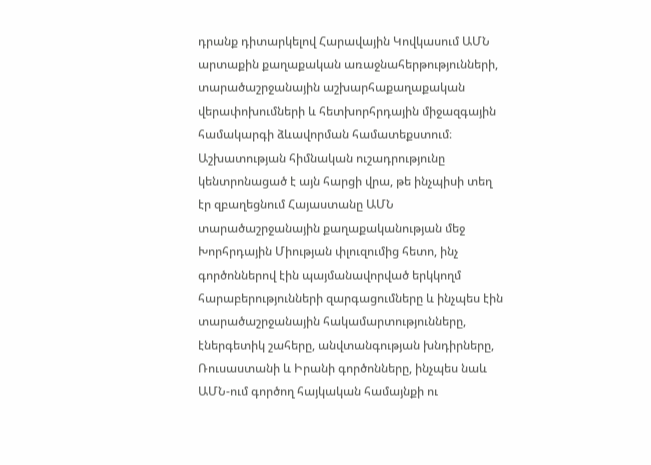դրանք դիտարկելով Հարավային Կովկասում ԱՄՆ արտաքին քաղաքական առաջնահերթությունների, տարածաշրջանային աշխարհաքաղաքական վերափոխումների և հետխորհրդային միջազգային համակարգի ձևավորման համատեքստում։ Աշխատության հիմնական ուշադրությունը կենտրոնացած է այն հարցի վրա, թե ինչպիսի տեղ էր զբաղեցնում Հայաստանը ԱՄՆ տարածաշրջանային քաղաքականության մեջ Խորհրդային Միության փլուզումից հետո, ինչ գործոններով էին պայմանավորված երկկողմ հարաբերությունների զարգացումները և ինչպես էին տարածաշրջանային հակամարտությունները, էներգետիկ շահերը, անվտանգության խնդիրները, Ռուսաստանի և Իրանի գործոնները, ինչպես նաև ԱՄՆ-ում գործող հայկական համայնքի ու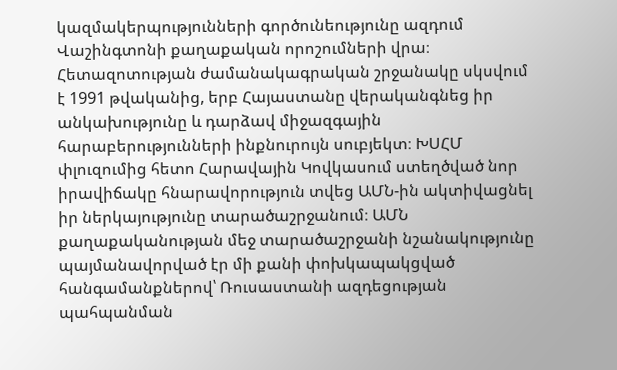կազմակերպությունների գործունեությունը ազդում Վաշինգտոնի քաղաքական որոշումների վրա։ Հետազոտության ժամանակագրական շրջանակը սկսվում է 1991 թվականից, երբ Հայաստանը վերականգնեց իր անկախությունը և դարձավ միջազգային հարաբերությունների ինքնուրույն սուբյեկտ։ ԽՍՀՄ փլուզումից հետո Հարավային Կովկասում ստեղծված նոր իրավիճակը հնարավորություն տվեց ԱՄՆ-ին ակտիվացնել իր ներկայությունը տարածաշրջանում։ ԱՄՆ քաղաքականության մեջ տարածաշրջանի նշանակությունը պայմանավորված էր մի քանի փոխկապակցված հանգամանքներով՝ Ռուսաստանի ազդեցության պահպանման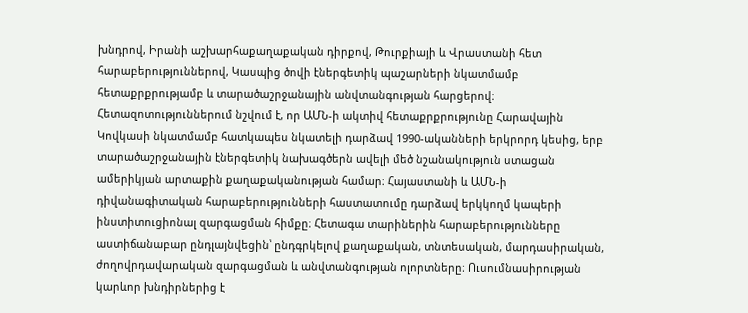խնդրով, Իրանի աշխարհաքաղաքական դիրքով, Թուրքիայի և Վրաստանի հետ հարաբերություններով, Կասպից ծովի էներգետիկ պաշարների նկատմամբ հետաքրքրությամբ և տարածաշրջանային անվտանգության հարցերով։ Հետազոտություններում նշվում է, որ ԱՄՆ-ի ակտիվ հետաքրքրությունը Հարավային Կովկասի նկատմամբ հատկապես նկատելի դարձավ 1990-ականների երկրորդ կեսից, երբ տարածաշրջանային էներգետիկ նախագծերն ավելի մեծ նշանակություն ստացան ամերիկյան արտաքին քաղաքականության համար։ Հայաստանի և ԱՄՆ-ի դիվանագիտական հարաբերությունների հաստատումը դարձավ երկկողմ կապերի ինստիտուցիոնալ զարգացման հիմքը։ Հետագա տարիներին հարաբերությունները աստիճանաբար ընդլայնվեցին՝ ընդգրկելով քաղաքական, տնտեսական, մարդասիրական, ժողովրդավարական զարգացման և անվտանգության ոլորտները։ Ուսումնասիրության կարևոր խնդիրներից է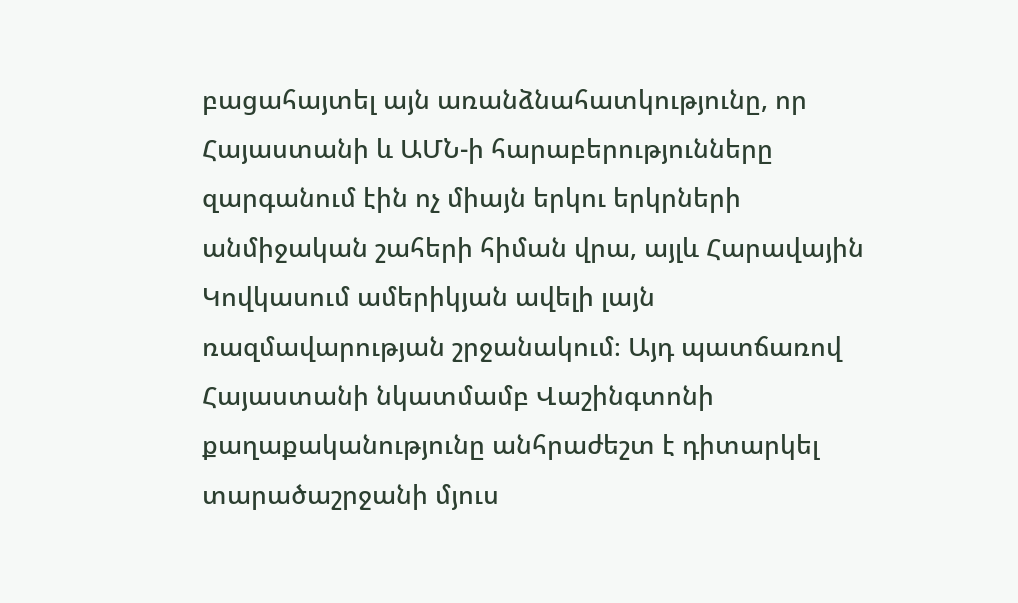բացահայտել այն առանձնահատկությունը, որ Հայաստանի և ԱՄՆ-ի հարաբերությունները զարգանում էին ոչ միայն երկու երկրների անմիջական շահերի հիման վրա, այլև Հարավային Կովկասում ամերիկյան ավելի լայն ռազմավարության շրջանակում։ Այդ պատճառով Հայաստանի նկատմամբ Վաշինգտոնի քաղաքականությունը անհրաժեշտ է դիտարկել տարածաշրջանի մյուս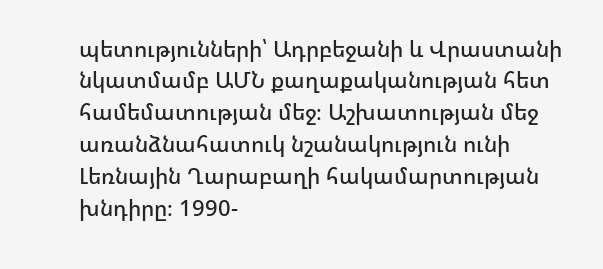պետությունների՝ Ադրբեջանի և Վրաստանի նկատմամբ ԱՄՆ քաղաքականության հետ համեմատության մեջ։ Աշխատության մեջ առանձնահատուկ նշանակություն ունի Լեռնային Ղարաբաղի հակամարտության խնդիրը։ 1990-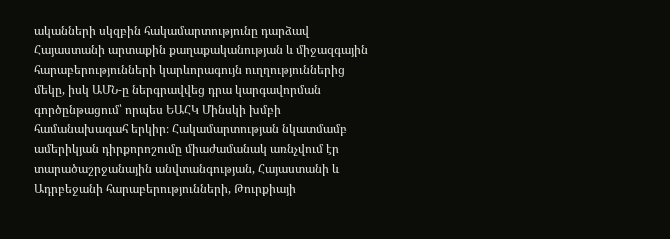ականների սկզբին հակամարտությունը դարձավ Հայաստանի արտաքին քաղաքականության և միջազգային հարաբերությունների կարևորագույն ուղղություններից մեկը, իսկ ԱՄՆ-ը ներգրավվեց դրա կարգավորման գործընթացում՝ որպես ԵԱՀԿ Մինսկի խմբի համանախագահ երկիր։ Հակամարտության նկատմամբ ամերիկյան դիրքորոշումը միաժամանակ առնչվում էր տարածաշրջանային անվտանգության, Հայաստանի և Ադրբեջանի հարաբերությունների, Թուրքիայի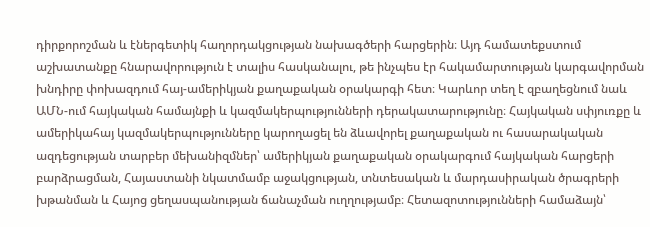դիրքորոշման և էներգետիկ հաղորդակցության նախագծերի հարցերին։ Այդ համատեքստում աշխատանքը հնարավորություն է տալիս հասկանալու, թե ինչպես էր հակամարտության կարգավորման խնդիրը փոխազդում հայ-ամերիկյան քաղաքական օրակարգի հետ։ Կարևոր տեղ է զբաղեցնում նաև ԱՄՆ-ում հայկական համայնքի և կազմակերպությունների դերակատարությունը։ Հայկական սփյուռքը և ամերիկահայ կազմակերպությունները կարողացել են ձևավորել քաղաքական ու հասարակական ազդեցության տարբեր մեխանիզմներ՝ ամերիկյան քաղաքական օրակարգում հայկական հարցերի բարձրացման, Հայաստանի նկատմամբ աջակցության, տնտեսական և մարդասիրական ծրագրերի խթանման և Հայոց ցեղասպանության ճանաչման ուղղությամբ։ Հետազոտությունների համաձայն՝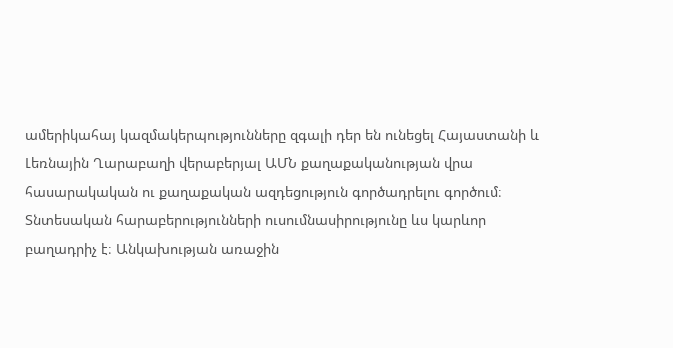ամերիկահայ կազմակերպությունները զգալի դեր են ունեցել Հայաստանի և Լեռնային Ղարաբաղի վերաբերյալ ԱՄՆ քաղաքականության վրա հասարակական ու քաղաքական ազդեցություն գործադրելու գործում։ Տնտեսական հարաբերությունների ուսումնասիրությունը ևս կարևոր բաղադրիչ է։ Անկախության առաջին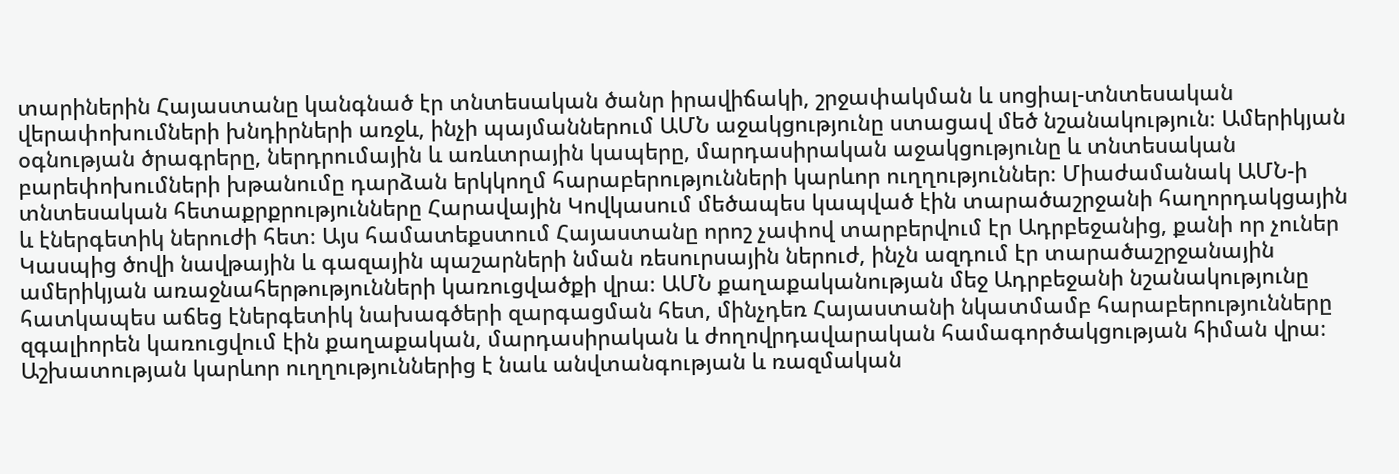տարիներին Հայաստանը կանգնած էր տնտեսական ծանր իրավիճակի, շրջափակման և սոցիալ-տնտեսական վերափոխումների խնդիրների առջև, ինչի պայմաններում ԱՄՆ աջակցությունը ստացավ մեծ նշանակություն։ Ամերիկյան օգնության ծրագրերը, ներդրումային և առևտրային կապերը, մարդասիրական աջակցությունը և տնտեսական բարեփոխումների խթանումը դարձան երկկողմ հարաբերությունների կարևոր ուղղություններ։ Միաժամանակ ԱՄՆ-ի տնտեսական հետաքրքրությունները Հարավային Կովկասում մեծապես կապված էին տարածաշրջանի հաղորդակցային և էներգետիկ ներուժի հետ։ Այս համատեքստում Հայաստանը որոշ չափով տարբերվում էր Ադրբեջանից, քանի որ չուներ Կասպից ծովի նավթային և գազային պաշարների նման ռեսուրսային ներուժ, ինչն ազդում էր տարածաշրջանային ամերիկյան առաջնահերթությունների կառուցվածքի վրա։ ԱՄՆ քաղաքականության մեջ Ադրբեջանի նշանակությունը հատկապես աճեց էներգետիկ նախագծերի զարգացման հետ, մինչդեռ Հայաստանի նկատմամբ հարաբերությունները զգալիորեն կառուցվում էին քաղաքական, մարդասիրական և ժողովրդավարական համագործակցության հիման վրա։ Աշխատության կարևոր ուղղություններից է նաև անվտանգության և ռազմական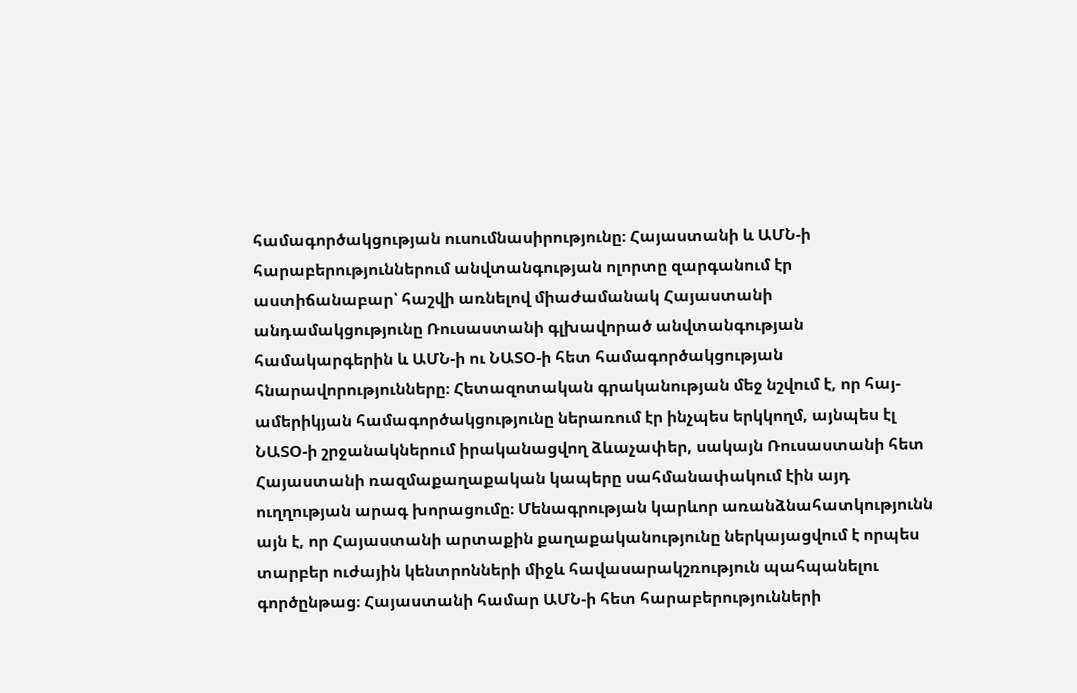համագործակցության ուսումնասիրությունը։ Հայաստանի և ԱՄՆ-ի հարաբերություններում անվտանգության ոլորտը զարգանում էր աստիճանաբար՝ հաշվի առնելով միաժամանակ Հայաստանի անդամակցությունը Ռուսաստանի գլխավորած անվտանգության համակարգերին և ԱՄՆ-ի ու ՆԱՏՕ-ի հետ համագործակցության հնարավորությունները։ Հետազոտական գրականության մեջ նշվում է, որ հայ-ամերիկյան համագործակցությունը ներառում էր ինչպես երկկողմ, այնպես էլ ՆԱՏՕ-ի շրջանակներում իրականացվող ձևաչափեր, սակայն Ռուսաստանի հետ Հայաստանի ռազմաքաղաքական կապերը սահմանափակում էին այդ ուղղության արագ խորացումը։ Մենագրության կարևոր առանձնահատկությունն այն է, որ Հայաստանի արտաքին քաղաքականությունը ներկայացվում է որպես տարբեր ուժային կենտրոնների միջև հավասարակշռություն պահպանելու գործընթաց։ Հայաստանի համար ԱՄՆ-ի հետ հարաբերությունների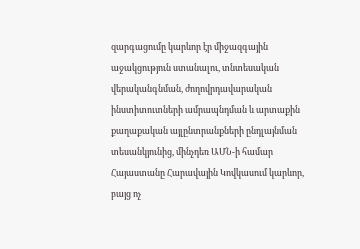զարգացումը կարևոր էր միջազգային աջակցություն ստանալու, տնտեսական վերականգնման, ժողովրդավարական ինստիտուտների ամրապնդման և արտաքին քաղաքական այլընտրանքների ընդլայնման տեսանկյունից, մինչդեռ ԱՄՆ-ի համար Հայաստանը Հարավային Կովկասում կարևոր, բայց ոչ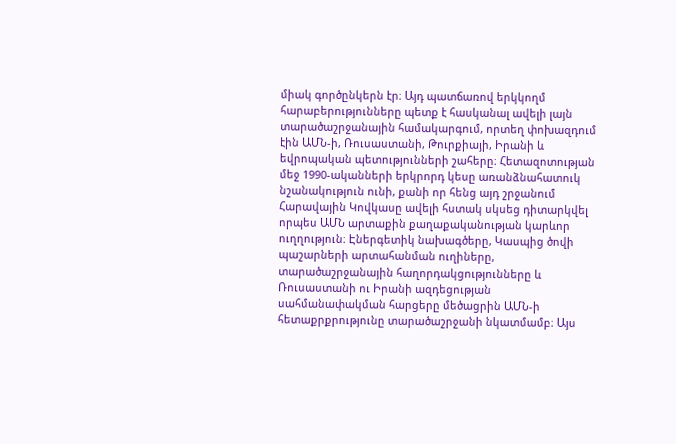միակ գործընկերն էր։ Այդ պատճառով երկկողմ հարաբերությունները պետք է հասկանալ ավելի լայն տարածաշրջանային համակարգում, որտեղ փոխազդում էին ԱՄՆ-ի, Ռուսաստանի, Թուրքիայի, Իրանի և եվրոպական պետությունների շահերը։ Հետազոտության մեջ 1990-ականների երկրորդ կեսը առանձնահատուկ նշանակություն ունի, քանի որ հենց այդ շրջանում Հարավային Կովկասը ավելի հստակ սկսեց դիտարկվել որպես ԱՄՆ արտաքին քաղաքականության կարևոր ուղղություն։ Էներգետիկ նախագծերը, Կասպից ծովի պաշարների արտահանման ուղիները, տարածաշրջանային հաղորդակցությունները և Ռուսաստանի ու Իրանի ազդեցության սահմանափակման հարցերը մեծացրին ԱՄՆ-ի հետաքրքրությունը տարածաշրջանի նկատմամբ։ Այս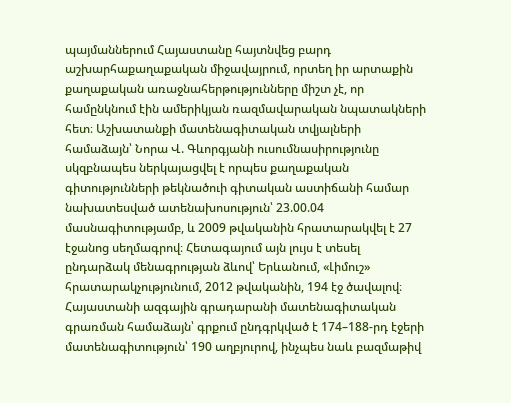պայմաններում Հայաստանը հայտնվեց բարդ աշխարհաքաղաքական միջավայրում, որտեղ իր արտաքին քաղաքական առաջնահերթությունները միշտ չէ, որ համընկնում էին ամերիկյան ռազմավարական նպատակների հետ։ Աշխատանքի մատենագիտական տվյալների համաձայն՝ Նորա Վ. Գևորգյանի ուսումնասիրությունը սկզբնապես ներկայացվել է որպես քաղաքական գիտությունների թեկնածուի գիտական աստիճանի համար նախատեսված ատենախոսություն՝ 23.00.04 մասնագիտությամբ, և 2009 թվականին հրատարակվել է 27 էջանոց սեղմագրով։ Հետագայում այն լույս է տեսել ընդարձակ մենագրության ձևով՝ Երևանում, «Լիմուշ» հրատարակչությունում, 2012 թվականին, 194 էջ ծավալով։ Հայաստանի ազգային գրադարանի մատենագիտական գրառման համաձայն՝ գրքում ընդգրկված է 174–188-րդ էջերի մատենագիտություն՝ 190 աղբյուրով, ինչպես նաև բազմաթիվ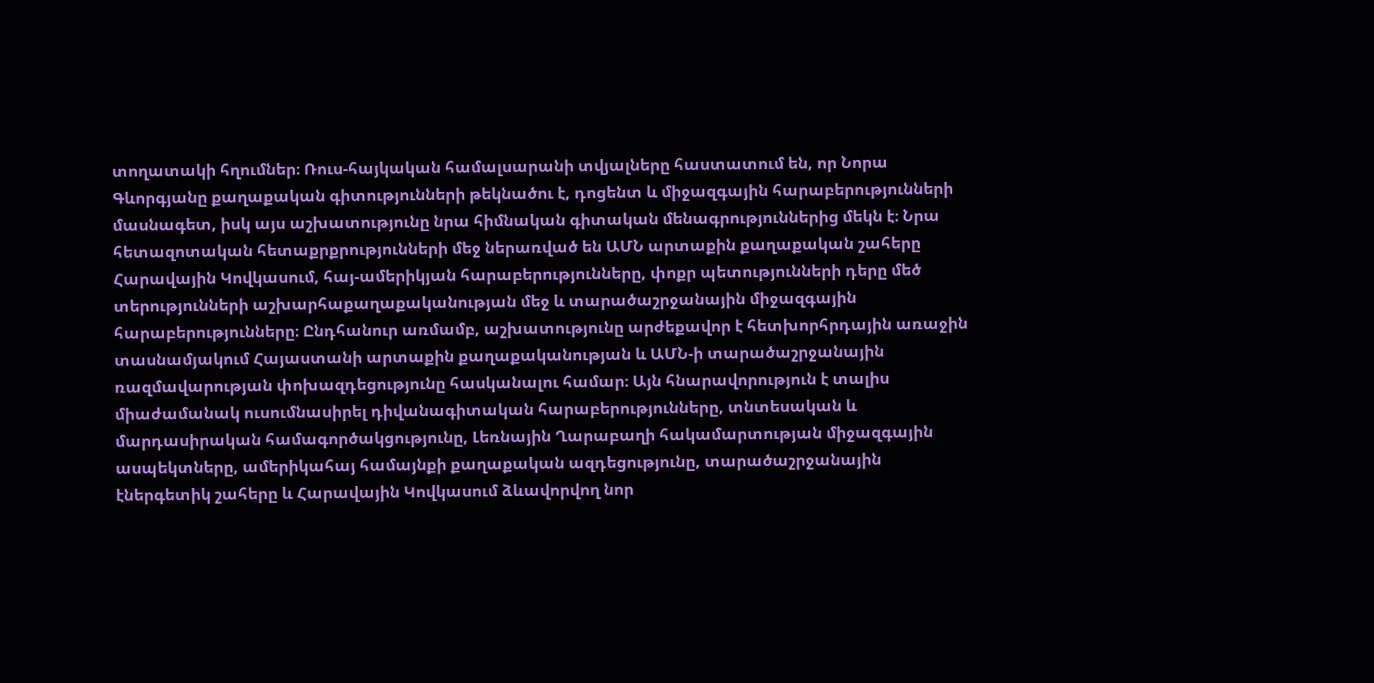տողատակի հղումներ։ Ռուս-հայկական համալսարանի տվյալները հաստատում են, որ Նորա Գևորգյանը քաղաքական գիտությունների թեկնածու է, դոցենտ և միջազգային հարաբերությունների մասնագետ, իսկ այս աշխատությունը նրա հիմնական գիտական մենագրություններից մեկն է։ Նրա հետազոտական հետաքրքրությունների մեջ ներառված են ԱՄՆ արտաքին քաղաքական շահերը Հարավային Կովկասում, հայ-ամերիկյան հարաբերությունները, փոքր պետությունների դերը մեծ տերությունների աշխարհաքաղաքականության մեջ և տարածաշրջանային միջազգային հարաբերությունները։ Ընդհանուր առմամբ, աշխատությունը արժեքավոր է հետխորհրդային առաջին տասնամյակում Հայաստանի արտաքին քաղաքականության և ԱՄՆ-ի տարածաշրջանային ռազմավարության փոխազդեցությունը հասկանալու համար։ Այն հնարավորություն է տալիս միաժամանակ ուսումնասիրել դիվանագիտական հարաբերությունները, տնտեսական և մարդասիրական համագործակցությունը, Լեռնային Ղարաբաղի հակամարտության միջազգային ասպեկտները, ամերիկահայ համայնքի քաղաքական ազդեցությունը, տարածաշրջանային էներգետիկ շահերը և Հարավային Կովկասում ձևավորվող նոր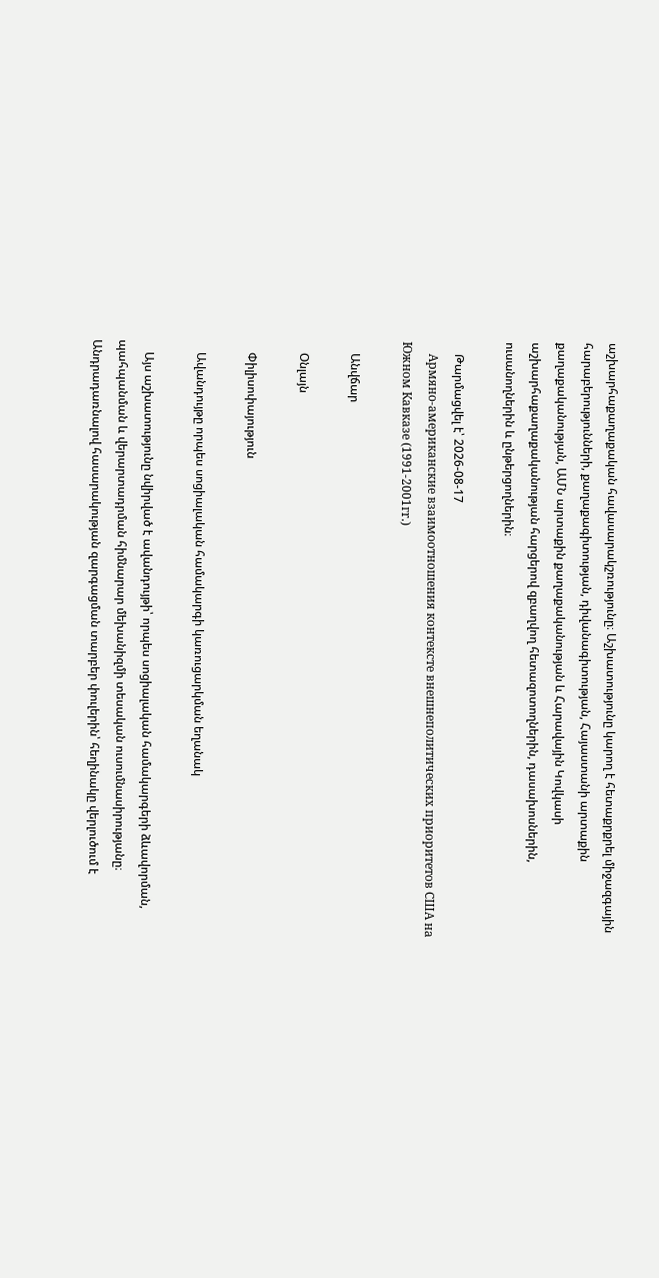աշխարհաքաղաքական հավասարակշռությունը։ Աշխատությունը կարող է հետաքրքրել միջազգային հարաբերությունների, քաղաքագիտության, դիվանագիտության, Հայաստանի արտաքին քաղաքականության, ԱՄՆ արտաքին քաղաքականության և Հարավային Կովկասի աշխարհաքաղաքականության հարցերով զբաղվող հետազոտողներին, դասախոսներին, ուսանողներին և ընթերցողներին։

    Թարմացվել է՝ 2026-08-17
    Армяно-американские взаимоотношения контексте внешнеполитических приоритетов США на Южном Кавказе (1991-2001гr.)

    Անվճար

    Օնլայն

    Փիլիսոփայություն

    Ավանդույթը որպես սոցիալական համակարգի կառուցարկման եղանակ

    Այս աշխատությունը նվիրված է ավանդույթի՝ որպես սոցիալական համակարգերի ձևավորման, պահպանման և վերարտադրման հիմնարար մեխանիզմի տեսական ուսումնասիրությանը։ Անդրադառնալով հասարակության զարգացման տարբեր փուլերին՝ հեղինակը վերլուծում է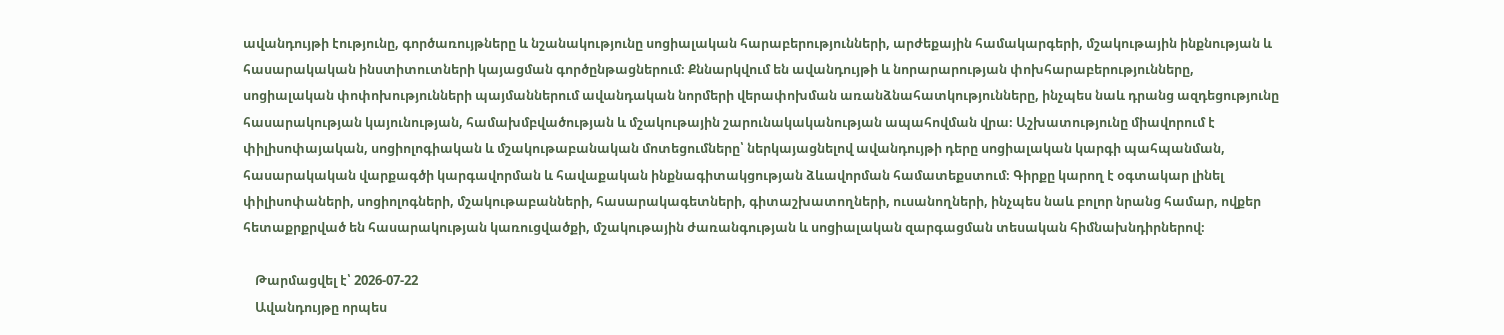ավանդույթի էությունը, գործառույթները և նշանակությունը սոցիալական հարաբերությունների, արժեքային համակարգերի, մշակութային ինքնության և հասարակական ինստիտուտների կայացման գործընթացներում։ Քննարկվում են ավանդույթի և նորարարության փոխհարաբերությունները, սոցիալական փոփոխությունների պայմաններում ավանդական նորմերի վերափոխման առանձնահատկությունները, ինչպես նաև դրանց ազդեցությունը հասարակության կայունության, համախմբվածության և մշակութային շարունակականության ապահովման վրա։ Աշխատությունը միավորում է փիլիսոփայական, սոցիոլոգիական և մշակութաբանական մոտեցումները՝ ներկայացնելով ավանդույթի դերը սոցիալական կարգի պահպանման, հասարակական վարքագծի կարգավորման և հավաքական ինքնագիտակցության ձևավորման համատեքստում։ Գիրքը կարող է օգտակար լինել փիլիսոփաների, սոցիոլոգների, մշակութաբանների, հասարակագետների, գիտաշխատողների, ուսանողների, ինչպես նաև բոլոր նրանց համար, ովքեր հետաքրքրված են հասարակության կառուցվածքի, մշակութային ժառանգության և սոցիալական զարգացման տեսական հիմնախնդիրներով։

    Թարմացվել է՝ 2026-07-22
    Ավանդույթը որպես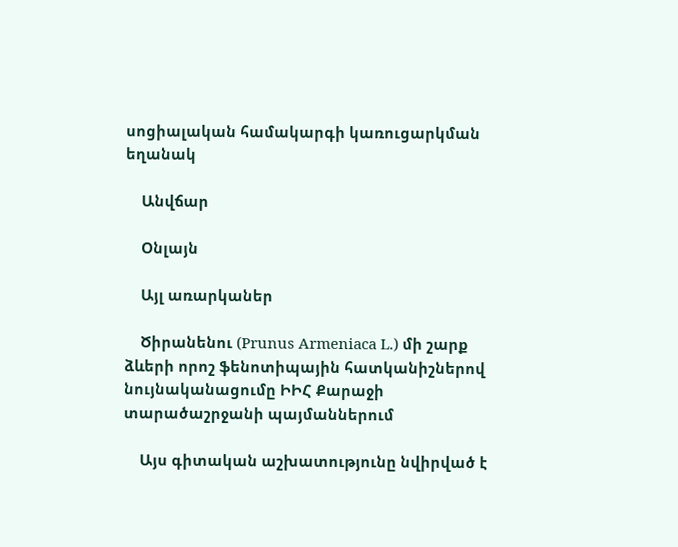սոցիալական համակարգի կառուցարկման եղանակ

    Անվճար

    Օնլայն

    Այլ առարկաներ

    Ծիրանենու (Prunus Armeniaca L.) մի շարք ձևերի որոշ ֆենոտիպային հատկանիշներով նույնականացումը ԻԻՀ Քարաջի տարածաշրջանի պայմաններում

    Այս գիտական աշխատությունը նվիրված է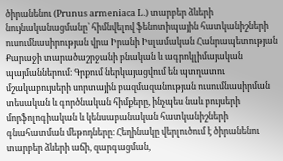ծիրանենու (Prunus armeniaca L.) տարբեր ձևերի նույնականացմանը՝ հիմնվելով ֆենոտիպային հատկանիշների ուսումնասիրության վրա Իրանի Իսլամական Հանրապետության Քարաջի տարածաշրջանի բնական և ագրոկլիմայական պայմաններում։ Գրքում ներկայացվում են պտղատու մշակաբույսերի սորտային բազմազանության ուսումնասիրման տեսական և գործնական հիմքերը, ինչպես նաև բույսերի մորֆոլոգիական և կենսաբանական հատկանիշների գնահատման մեթոդները։ Հեղինակը վերլուծում է ծիրանենու տարբեր ձևերի աճի, զարգացման,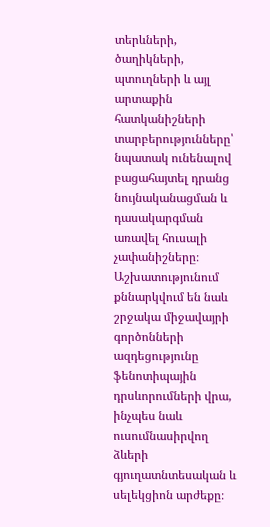տերևների, ծաղիկների, պտուղների և այլ արտաքին հատկանիշների տարբերությունները՝ նպատակ ունենալով բացահայտել դրանց նույնականացման և դասակարգման առավել հուսալի չափանիշները։ Աշխատությունում քննարկվում են նաև շրջակա միջավայրի գործոնների ազդեցությունը ֆենոտիպային դրսևորումների վրա, ինչպես նաև ուսումնասիրվող ձևերի գյուղատնտեսական և սելեկցիոն արժեքը։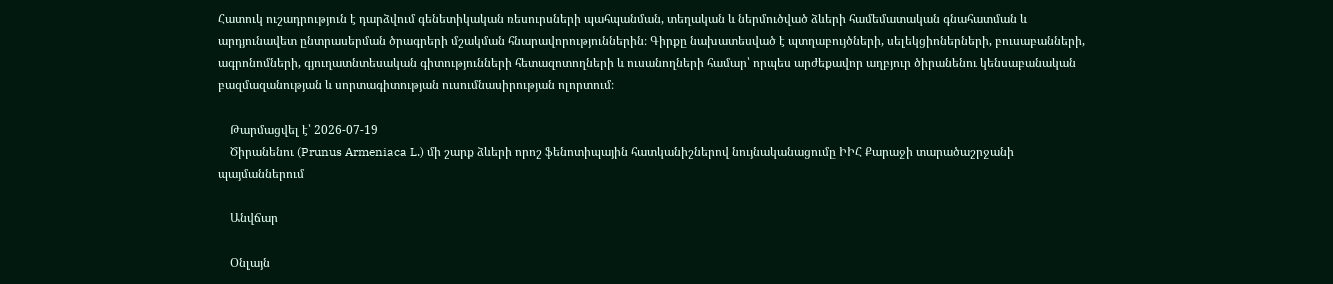Հատուկ ուշադրություն է դարձվում գենետիկական ռեսուրսների պահպանման, տեղական և ներմուծված ձևերի համեմատական գնահատման և արդյունավետ ընտրասերման ծրագրերի մշակման հնարավորություններին։ Գիրքը նախատեսված է պտղաբույծների, սելեկցիոներների, բուսաբանների, ագրոնոմների, գյուղատնտեսական գիտությունների հետազոտողների և ուսանողների համար՝ որպես արժեքավոր աղբյուր ծիրանենու կենսաբանական բազմազանության և սորտագիտության ուսումնասիրության ոլորտում։

    Թարմացվել է՝ 2026-07-19
    Ծիրանենու (Prunus Armeniaca L.) մի շարք ձևերի որոշ ֆենոտիպային հատկանիշներով նույնականացումը ԻԻՀ Քարաջի տարածաշրջանի պայմաններում

    Անվճար

    Օնլայն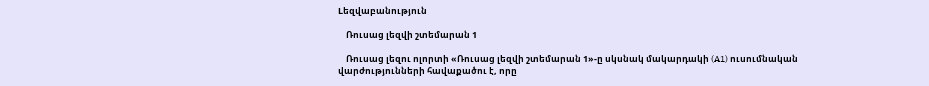Lեզվաբանություն

    Ռուսաց լեզվի շտեմարան 1

    Ռուսաց լեզու ոլորտի «Ռուսաց լեզվի շտեմարան 1»-ը սկսնակ մակարդակի (A1) ուսումնական վարժությունների հավաքածու է, որը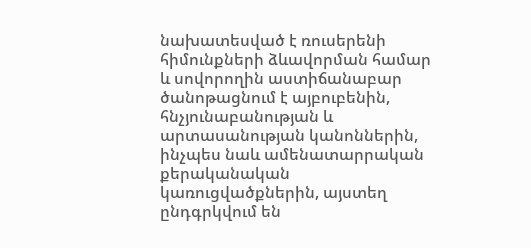նախատեսված է ռուսերենի հիմունքների ձևավորման համար և սովորողին աստիճանաբար ծանոթացնում է այբուբենին, հնչյունաբանության և արտասանության կանոններին, ինչպես նաև ամենատարրական քերականական կառուցվածքներին, այստեղ ընդգրկվում են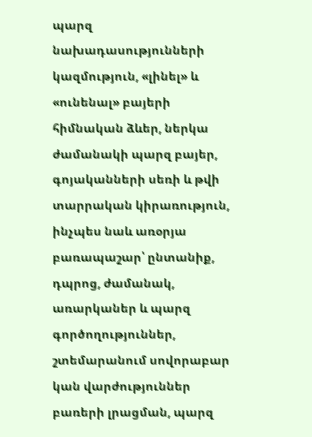պարզ նախադասությունների կազմություն, «լինել» և «ունենալ» բայերի հիմնական ձևեր, ներկա ժամանակի պարզ բայեր, գոյականների սեռի և թվի տարրական կիրառություն, ինչպես նաև առօրյա բառապաշար՝ ընտանիք, դպրոց, ժամանակ, առարկաներ և պարզ գործողություններ, շտեմարանում սովորաբար կան վարժություններ բառերի լրացման, պարզ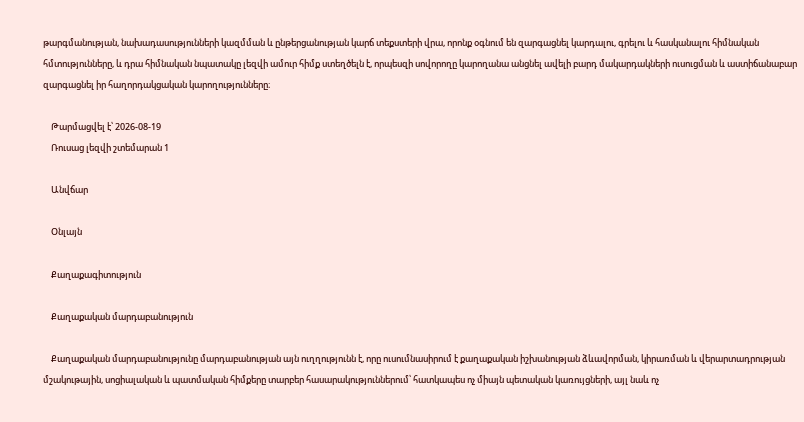թարգմանության, նախադասությունների կազմման և ընթերցանության կարճ տեքստերի վրա, որոնք օգնում են զարգացնել կարդալու, գրելու և հասկանալու հիմնական հմտությունները, և դրա հիմնական նպատակը լեզվի ամուր հիմք ստեղծելն է, որպեսզի սովորողը կարողանա անցնել ավելի բարդ մակարդակների ուսուցման և աստիճանաբար զարգացնել իր հաղորդակցական կարողությունները։

    Թարմացվել է՝ 2026-08-19
    Ռուսաց լեզվի շտեմարան 1

    Անվճար

    Օնլայն

    Քաղաքագիտություն

    Քաղաքական մարդաբանություն

    Քաղաքական մարդաբանությունը մարդաբանության այն ուղղությունն է, որը ուսումնասիրում է քաղաքական իշխանության ձևավորման, կիրառման և վերարտադրության մշակութային, սոցիալական և պատմական հիմքերը տարբեր հասարակություններում՝ հատկապես ոչ միայն պետական կառույցների, այլ նաև ոչ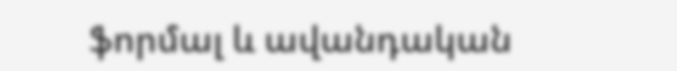ֆորմալ և ավանդական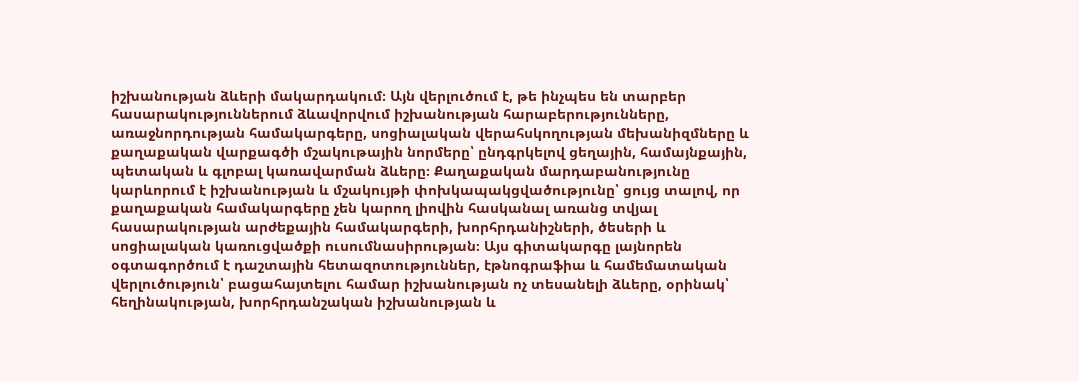իշխանության ձևերի մակարդակում։ Այն վերլուծում է, թե ինչպես են տարբեր հասարակություններում ձևավորվում իշխանության հարաբերությունները, առաջնորդության համակարգերը, սոցիալական վերահսկողության մեխանիզմները և քաղաքական վարքագծի մշակութային նորմերը՝ ընդգրկելով ցեղային, համայնքային, պետական և գլոբալ կառավարման ձևերը։ Քաղաքական մարդաբանությունը կարևորում է իշխանության և մշակույթի փոխկապակցվածությունը՝ ցույց տալով, որ քաղաքական համակարգերը չեն կարող լիովին հասկանալ առանց տվյալ հասարակության արժեքային համակարգերի, խորհրդանիշների, ծեսերի և սոցիալական կառուցվածքի ուսումնասիրության։ Այս գիտակարգը լայնորեն օգտագործում է դաշտային հետազոտություններ, էթնոգրաֆիա և համեմատական վերլուծություն՝ բացահայտելու համար իշխանության ոչ տեսանելի ձևերը, օրինակ՝ հեղինակության, խորհրդանշական իշխանության և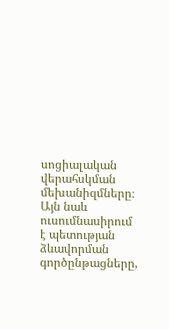սոցիալական վերահսկման մեխանիզմները։ Այն նաև ուսումնասիրում է պետության ձևավորման գործընթացները,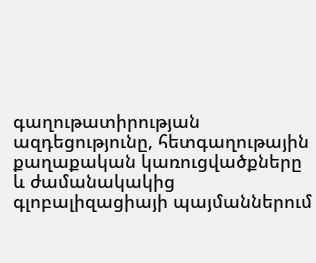գաղութատիրության ազդեցությունը, հետգաղութային քաղաքական կառուցվածքները և ժամանակակից գլոբալիզացիայի պայմաններում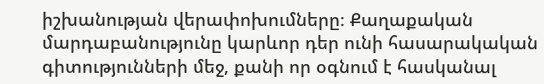իշխանության վերափոխումները։ Քաղաքական մարդաբանությունը կարևոր դեր ունի հասարակական գիտությունների մեջ, քանի որ օգնում է հասկանալ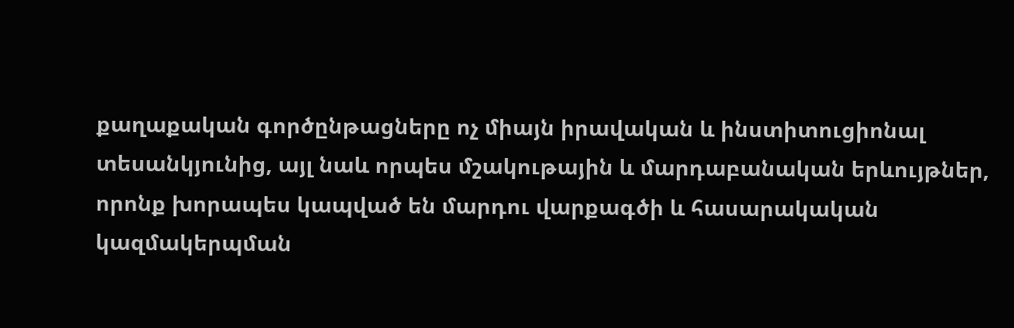քաղաքական գործընթացները ոչ միայն իրավական և ինստիտուցիոնալ տեսանկյունից, այլ նաև որպես մշակութային և մարդաբանական երևույթներ, որոնք խորապես կապված են մարդու վարքագծի և հասարակական կազմակերպման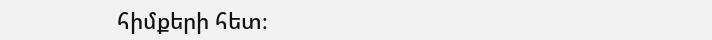հիմքերի հետ։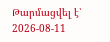Թարմացվել է՝ 2026-08-11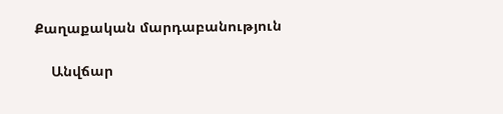Քաղաքական մարդաբանություն

    Անվճար